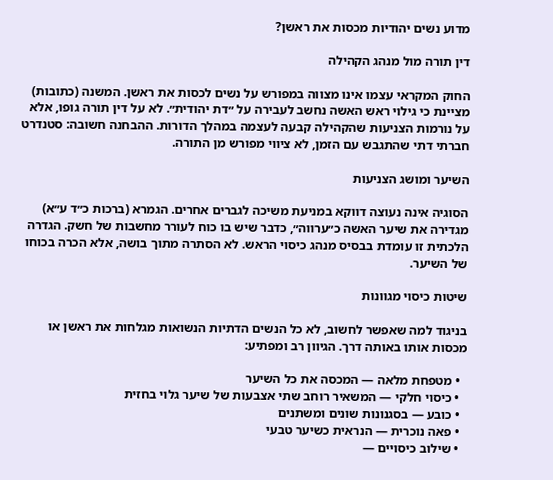מדוע נשים יהודיות מכסות את ראשן?

דין תורה מול מנהג הקהילה

החוק המקראי עצמו אינו מצווה במפורש על נשים לכסות את ראשן. המשנה (כתובות) מציינת כי גילוי ראש האשה נחשב לעבירה על ״דת יהודית״. לא על דין תורה גופו, אלא על נורמות הצניעות שהקהילה קבעה לעצמה במהלך הדורות. ההבחנה חשובה: סטנדרט חברתי דתי שהתגבש עם הזמן, לא ציווי מפורש מן התורה.

השיער ומושג הצניעות

הסוגיה אינה נעוצה דווקא במניעת משיכה לגברים אחרים. הגמרא (ברכות כ״ד ע״א) מגדירה את שיער האשה כ״ערווה״, כדבר שיש בו כוח לעורר מחשבות של חשק. הגדרה הלכתית זו עומדת בבסיס מנהג כיסוי הראש. לא הסתרה מתוך בושה, אלא הכרה בכוחו של השיער.

שיטות כיסוי מגוונות

בניגוד למה שאפשר לחשוב, לא כל הנשים הדתיות הנשואות מגלחות את ראשן או מכסות אותו באותה דרך. הגיוון רב ומפתיע:

  • מטפחת מלאה — המכסה את כל השיער
  • כיסוי חלקי — המשאיר רוחב שתי אצבעות של שיער גלוי בחזית
  • כובע — בסגנונות שונים ומשתנים
  • פאה נוכרית — הנראית כשיער טבעי
  • שילוב כיסויים —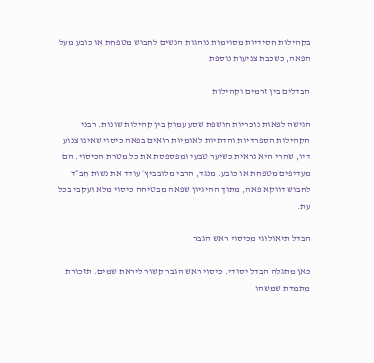בקהילות חסידיות מסוימות נוהגות הנשים לחבוש מטפחת או כובע מעל הפאה, כשכבת צניעות נוספת

הבדלים בין זרמים וקהילות

הגישה לפאות נוכריות חושפת שסע עמוק בין קהילות שונות. רבני הקהילות הספרדיות והדתיות לאומיות רואים בפאה כיסוי שאינו צנוע דיו, שהרי היא נראית כשיער טבעי ומפספסת את כל מטרת הכיסוי. הם מעדיפים מטפחת או כובע. מנגד, הרבי מלובביץ׳ עודד את נשות חב״ד לחבוש דווקא פאה, מתוך ההיגיון שפאה מבטיחה כיסוי מלא ועקבי בכל עת.

הבדל תיאולוגי מכיסוי ראש הגבר

כאן מתגלה הבדל יסודי. כיסוי ראש הגבר קשור ליראת שמים. תזכורת מתמדת שמשהו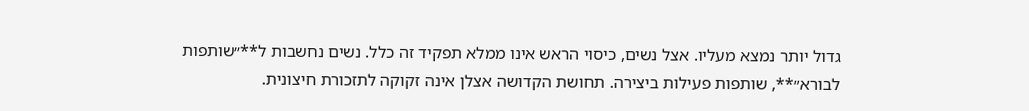גדול יותר נמצא מעליו. אצל נשים, כיסוי הראש אינו ממלא תפקיד זה כלל. נשים נחשבות ל**״שותפות לבורא״**, שותפות פעילות ביצירה. תחושת הקדושה אצלן אינה זקוקה לתזכורת חיצונית.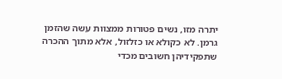יתרה מזו, נשים פטורות ממצוות עשה שהזמן גרמן. לא כקולא או כזלזול, אלא מתוך ההכרה שתפקידיהן חשובים מכדי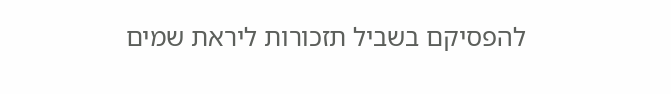להפסיקם בשביל תזכורות ליראת שמים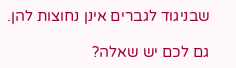שבניגוד לגברים אינן נחוצות להן.

גם לכם יש שאלה?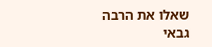שאלו את הרבה גבאי